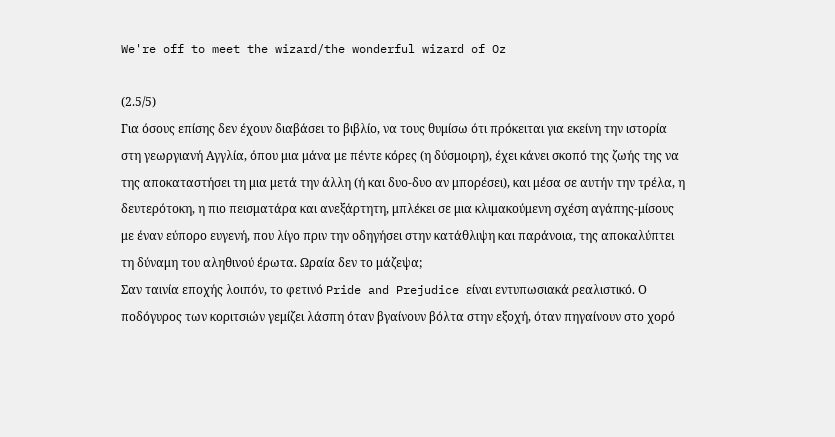We're off to meet the wizard/the wonderful wizard of Oz

(2.5/5)
Για όσους επίσης δεν έχουν διαβάσει το βιβλίο, να τους θυμίσω ότι πρόκειται για εκείνη την ιστορία στη γεωργιανή Αγγλία, όπου μια μάνα με πέντε κόρες (η δύσμοιρη), έχει κάνει σκοπό της ζωής της να της αποκαταστήσει τη μια μετά την άλλη (ή και δυο-δυο αν μπορέσει), και μέσα σε αυτήν την τρέλα, η δευτερότοκη, η πιο πεισματάρα και ανεξάρτητη, μπλέκει σε μια κλιμακούμενη σχέση αγάπης-μίσους με έναν εύπορο ευγενή, που λίγο πριν την οδηγήσει στην κατάθλιψη και παράνοια, της αποκαλύπτει τη δύναμη του αληθινού έρωτα. Ωραία δεν το μάζεψα;
Σαν ταινία εποχής λοιπόν, το φετινό Pride and Prejudice είναι εντυπωσιακά ρεαλιστικό. Ο ποδόγυρος των κοριτσιών γεμίζει λάσπη όταν βγαίνουν βόλτα στην εξοχή, όταν πηγαίνουν στο χορό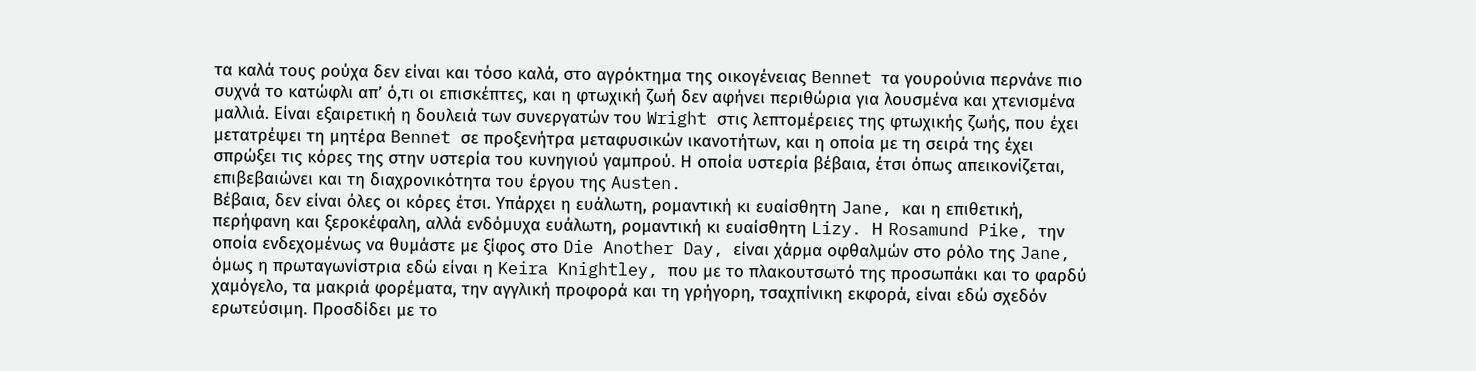τα καλά τους ρούχα δεν είναι και τόσο καλά, στο αγρόκτημα της οικογένειας Bennet τα γουρούνια περνάνε πιο συχνά το κατώφλι απ’ ό,τι οι επισκέπτες, και η φτωχική ζωή δεν αφήνει περιθώρια για λουσμένα και χτενισμένα μαλλιά. Είναι εξαιρετική η δουλειά των συνεργατών του Wright στις λεπτομέρειες της φτωχικής ζωής, που έχει μετατρέψει τη μητέρα Bennet σε προξενήτρα μεταφυσικών ικανοτήτων, και η οποία με τη σειρά της έχει σπρώξει τις κόρες της στην υστερία του κυνηγιού γαμπρού. Η οποία υστερία βέβαια, έτσι όπως απεικονίζεται, επιβεβαιώνει και τη διαχρονικότητα του έργου της Austen.
Βέβαια, δεν είναι όλες οι κόρες έτσι. Υπάρχει η ευάλωτη, ρομαντική κι ευαίσθητη Jane, και η επιθετική, περήφανη και ξεροκέφαλη, αλλά ενδόμυχα ευάλωτη, ρομαντική κι ευαίσθητη Lizy. Η Rosamund Pike, την οποία ενδεχομένως να θυμάστε με ξίφος στο Die Another Day, είναι χάρμα οφθαλμών στο ρόλο της Jane, όμως η πρωταγωνίστρια εδώ είναι η Keira Knightley, που με το πλακουτσωτό της προσωπάκι και το φαρδύ χαμόγελο, τα μακριά φορέματα, την αγγλική προφορά και τη γρήγορη, τσαχπίνικη εκφορά, είναι εδώ σχεδόν ερωτεύσιμη. Προσδίδει με το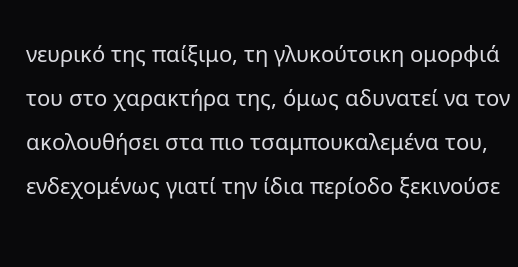νευρικό της παίξιμο, τη γλυκούτσικη ομορφιά του στο χαρακτήρα της, όμως αδυνατεί να τον ακολουθήσει στα πιο τσαμπουκαλεμένα του, ενδεχομένως γιατί την ίδια περίοδο ξεκινούσε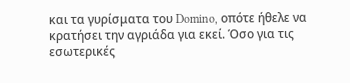και τα γυρίσματα του Domino, οπότε ήθελε να κρατήσει την αγριάδα για εκεί. Όσο για τις εσωτερικές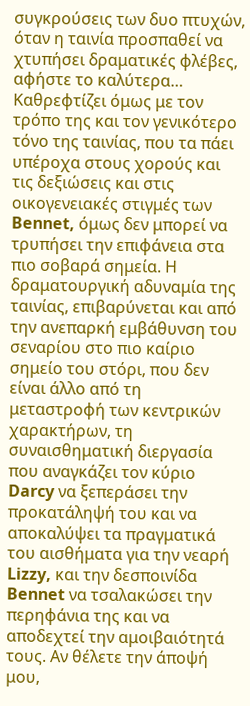συγκρούσεις των δυο πτυχών, όταν η ταινία προσπαθεί να χτυπήσει δραματικές φλέβες, αφήστε το καλύτερα…
Καθρεφτίζει όμως με τον τρόπο της και τον γενικότερο τόνο της ταινίας, που τα πάει υπέροχα στους χορούς και τις δεξιώσεις και στις οικογενειακές στιγμές των Bennet, όμως δεν μπορεί να τρυπήσει την επιφάνεια στα πιο σοβαρά σημεία. Η δραματουργική αδυναμία της ταινίας, επιβαρύνεται και από την ανεπαρκή εμβάθυνση του σεναρίου στο πιο καίριο σημείο του στόρι, που δεν είναι άλλο από τη μεταστροφή των κεντρικών χαρακτήρων, τη συναισθηματική διεργασία που αναγκάζει τον κύριο Darcy να ξεπεράσει την προκατάληψή του και να αποκαλύψει τα πραγματικά του αισθήματα για την νεαρή Lizzy, και την δεσποινίδα Bennet να τσαλακώσει την περηφάνια της και να αποδεχτεί την αμοιβαιότητά τους. Αν θέλετε την άποψή μου,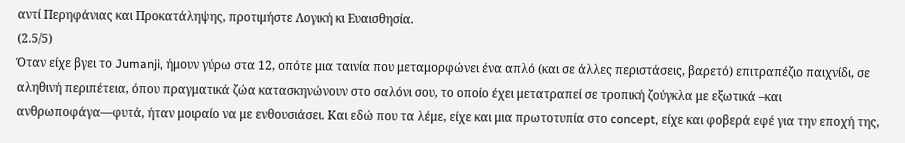αντί Περηφάνιας και Προκατάληψης, προτιμήστε Λογική κι Ευαισθησία.
(2.5/5)
Όταν είχε βγει το Jumanji, ήμουν γύρω στα 12, οπότε μια ταινία που μεταμορφώνει ένα απλό (και σε άλλες περιστάσεις, βαρετό) επιτραπέζιο παιχνίδι, σε αληθινή περιπέτεια, όπου πραγματικά ζώα κατασκηνώνουν στο σαλόνι σου, το οποίο έχει μετατραπεί σε τροπική ζούγκλα με εξωτικά –και ανθρωποφάγα—φυτά, ήταν μοιραίο να με ενθουσιάσει. Και εδώ που τα λέμε, είχε και μια πρωτοτυπία στο concept, είχε και φοβερά εφέ για την εποχή της,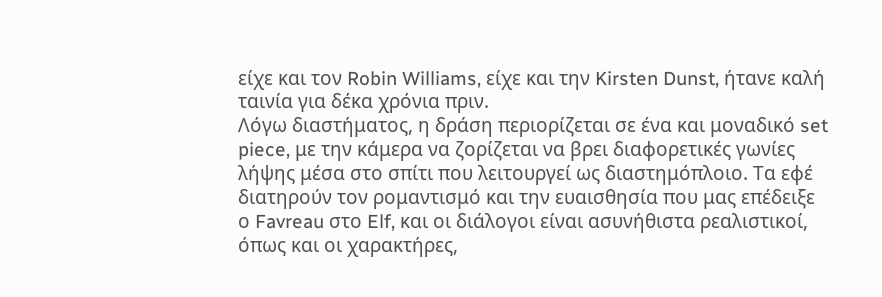είχε και τον Robin Williams, είχε και την Kirsten Dunst, ήτανε καλή ταινία για δέκα χρόνια πριν.
Λόγω διαστήματος, η δράση περιορίζεται σε ένα και μοναδικό set piece, με την κάμερα να ζορίζεται να βρει διαφορετικές γωνίες λήψης μέσα στο σπίτι που λειτουργεί ως διαστημόπλοιο. Τα εφέ διατηρούν τον ρομαντισμό και την ευαισθησία που μας επέδειξε ο Favreau στο Elf, και οι διάλογοι είναι ασυνήθιστα ρεαλιστικοί, όπως και οι χαρακτήρες,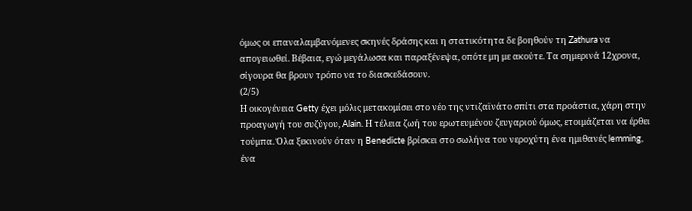όμως οι επαναλαμβανόμενες σκηνές δράσης και η στατικότητα δε βοηθούν τη Zathura να απογειωθεί. Βέβαια, εγώ μεγάλωσα και παραξένεψα, οπότε μη με ακούτε. Τα σημερινά 12χρονα, σίγουρα θα βρουν τρόπο να το διασκεδάσουν.
(2/5)
Η οικογένεια Getty έχει μόλις μετακομίσει στο νέο της ντιζαϊνάτο σπίτι στα προάστια, χάρη στην προαγωγή του συζύγου, Alain. Η τέλεια ζωή του ερωτευμένου ζευγαριού όμως, ετοιμάζεται να έρθει τούμπα. Όλα ξεκινούν όταν η Benedicte βρίσκει στο σωλήνα του νεροχύτη ένα ημιθανές lemming, ένα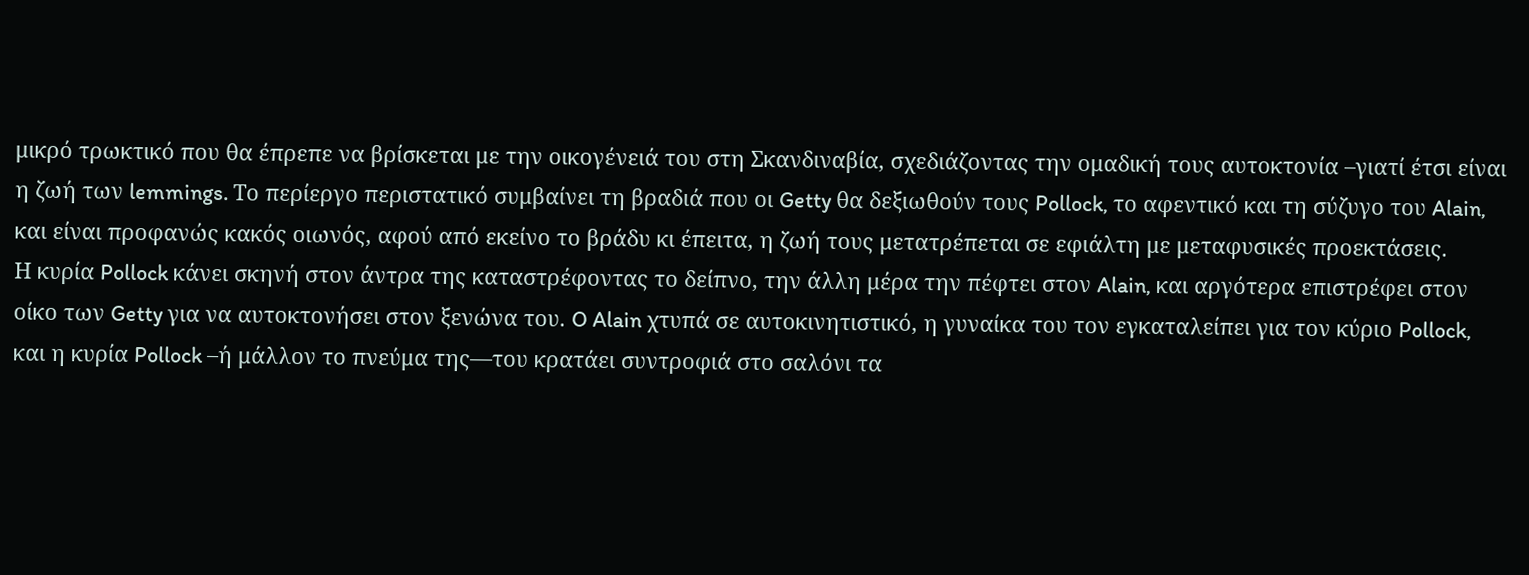μικρό τρωκτικό που θα έπρεπε να βρίσκεται με την οικογένειά του στη Σκανδιναβία, σχεδιάζοντας την ομαδική τους αυτοκτονία –γιατί έτσι είναι η ζωή των lemmings. Το περίεργο περιστατικό συμβαίνει τη βραδιά που οι Getty θα δεξιωθούν τους Pollock, το αφεντικό και τη σύζυγο του Alain, και είναι προφανώς κακός οιωνός, αφού από εκείνο το βράδυ κι έπειτα, η ζωή τους μετατρέπεται σε εφιάλτη με μεταφυσικές προεκτάσεις.
Η κυρία Pollock κάνει σκηνή στον άντρα της καταστρέφοντας το δείπνο, την άλλη μέρα την πέφτει στον Alain, και αργότερα επιστρέφει στον οίκο των Getty για να αυτοκτονήσει στον ξενώνα του. O Alain χτυπά σε αυτοκινητιστικό, η γυναίκα του τον εγκαταλείπει για τον κύριο Pollock, και η κυρία Pollock –ή μάλλον το πνεύμα της—του κρατάει συντροφιά στο σαλόνι τα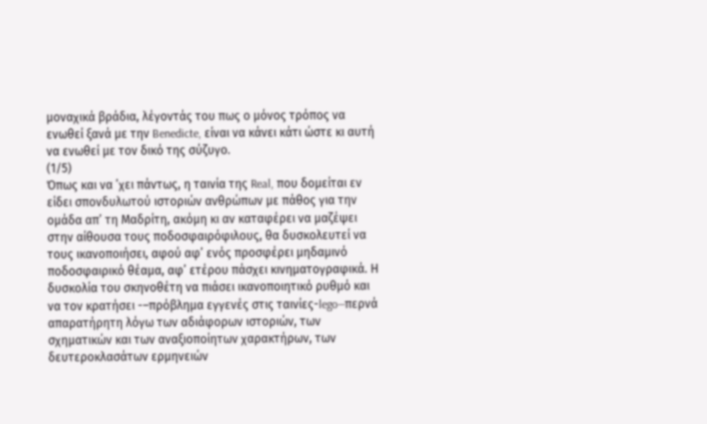μοναχικά βράδια, λέγοντάς του πως ο μόνος τρόπος να ενωθεί ξανά με την Benedicte, είναι να κάνει κάτι ώστε κι αυτή να ενωθεί με τον δικό της σύζυγο.
(1/5)
Όπως και να ’χει πάντως, η ταινία της Real, που δομείται εν είδει σπονδυλωτού ιστοριών ανθρώπων με πάθος για την ομάδα απ’ τη Μαδρίτη, ακόμη κι αν καταφέρει να μαζέψει στην αίθουσα τους ποδοσφαιρόφιλους, θα δυσκολευτεί να τους ικανοποιήσει, αφού αφ’ ενός προσφέρει μηδαμινό ποδοσφαιρικό θέαμα, αφ’ ετέρου πάσχει κινηματογραφικά. Η δυσκολία του σκηνοθέτη να πιάσει ικανοποιητικό ρυθμό και να τον κρατήσει -–πρόβλημα εγγενές στις ταινίες-lego—περνά απαρατήρητη λόγω των αδιάφορων ιστοριών, των σχηματικών και των αναξιοποίητων χαρακτήρων, των δευτεροκλασάτων ερμηνειών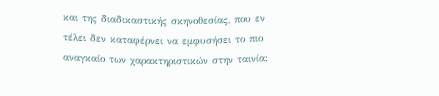και της διαδικαστικής σκηνοθεσίας, που εν τέλει δεν καταφέρνει να εμφυσήσει το πιο αναγκαίο των χαρακτηριστικών στην ταινία: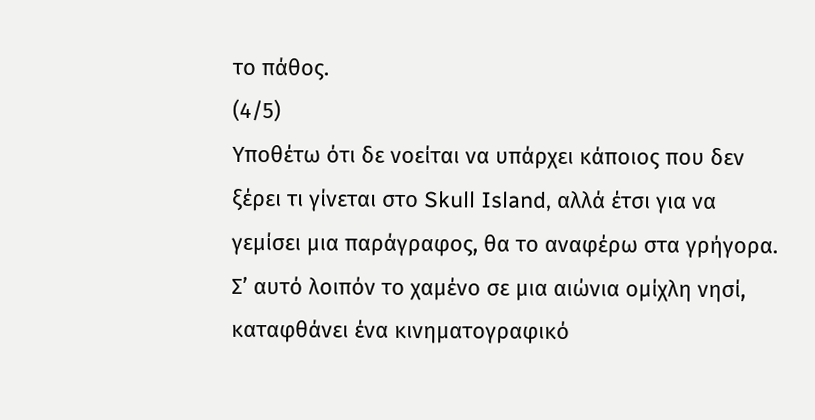το πάθος.
(4/5)
Υποθέτω ότι δε νοείται να υπάρχει κάποιος που δεν ξέρει τι γίνεται στο Skull Island, αλλά έτσι για να γεμίσει μια παράγραφος, θα το αναφέρω στα γρήγορα. Σ’ αυτό λοιπόν το χαμένο σε μια αιώνια ομίχλη νησί, καταφθάνει ένα κινηματογραφικό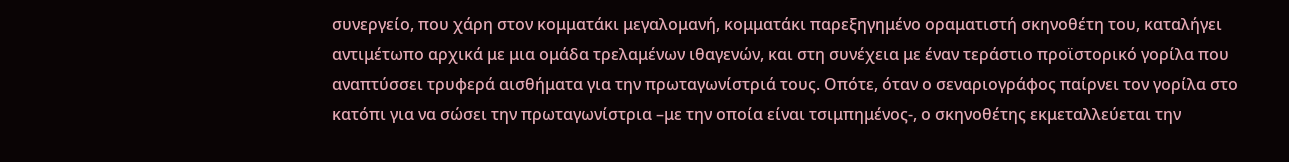συνεργείο, που χάρη στον κομματάκι μεγαλομανή, κομματάκι παρεξηγημένο οραματιστή σκηνοθέτη του, καταλήγει αντιμέτωπο αρχικά με μια ομάδα τρελαμένων ιθαγενών, και στη συνέχεια με έναν τεράστιο προϊστορικό γορίλα που αναπτύσσει τρυφερά αισθήματα για την πρωταγωνίστριά τους. Οπότε, όταν ο σεναριογράφος παίρνει τον γορίλα στο κατόπι για να σώσει την πρωταγωνίστρια –με την οποία είναι τσιμπημένος-, ο σκηνοθέτης εκμεταλλεύεται την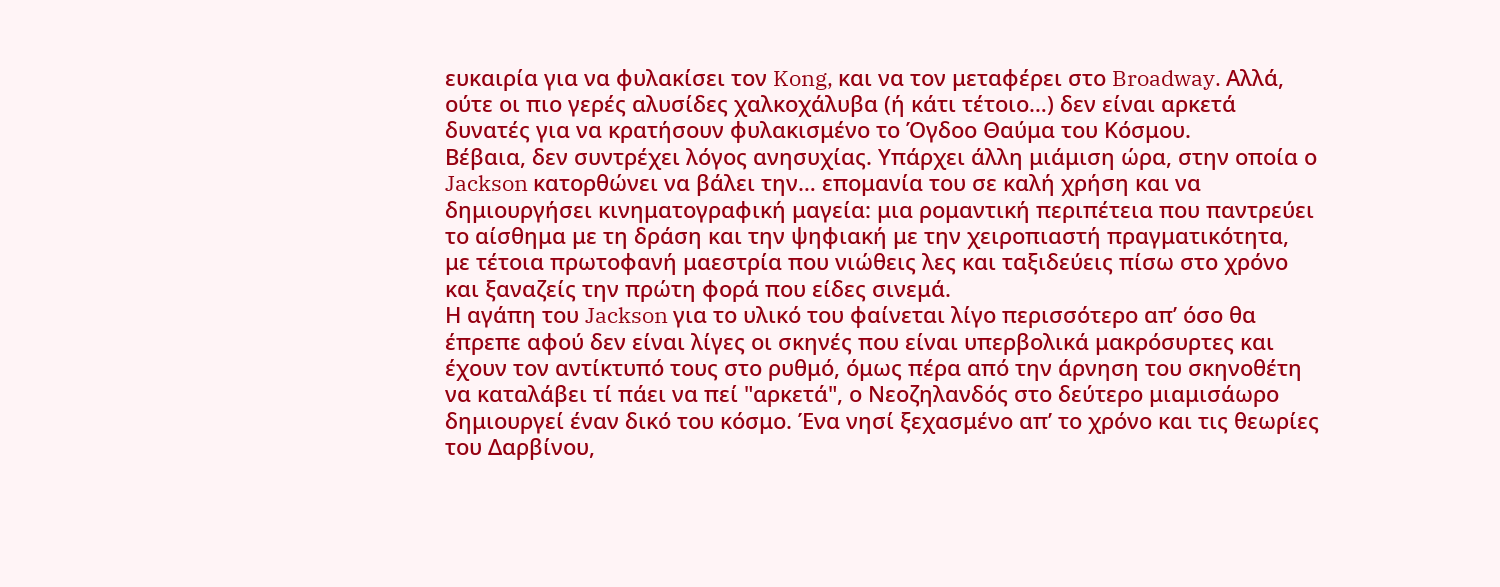ευκαιρία για να φυλακίσει τον Kong, και να τον μεταφέρει στο Broadway. Αλλά, ούτε οι πιο γερές αλυσίδες χαλκοχάλυβα (ή κάτι τέτοιο…) δεν είναι αρκετά δυνατές για να κρατήσουν φυλακισμένο το Όγδοο Θαύμα του Κόσμου.
Βέβαια, δεν συντρέχει λόγος ανησυχίας. Υπάρχει άλλη μιάμιση ώρα, στην οποία ο Jackson κατορθώνει να βάλει την… επομανία του σε καλή χρήση και να δημιουργήσει κινηματογραφική μαγεία: μια ρομαντική περιπέτεια που παντρεύει το αίσθημα με τη δράση και την ψηφιακή με την χειροπιαστή πραγματικότητα, με τέτοια πρωτοφανή μαεστρία που νιώθεις λες και ταξιδεύεις πίσω στο χρόνο και ξαναζείς την πρώτη φορά που είδες σινεμά.
Η αγάπη του Jackson για το υλικό του φαίνεται λίγο περισσότερο απ’ όσο θα έπρεπε αφού δεν είναι λίγες οι σκηνές που είναι υπερβολικά μακρόσυρτες και έχουν τον αντίκτυπό τους στο ρυθμό, όμως πέρα από την άρνηση του σκηνοθέτη να καταλάβει τί πάει να πεί "αρκετά", ο Νεοζηλανδός στο δεύτερο μιαμισάωρο δημιουργεί έναν δικό του κόσμο. Ένα νησί ξεχασμένο απ’ το χρόνο και τις θεωρίες του Δαρβίνου,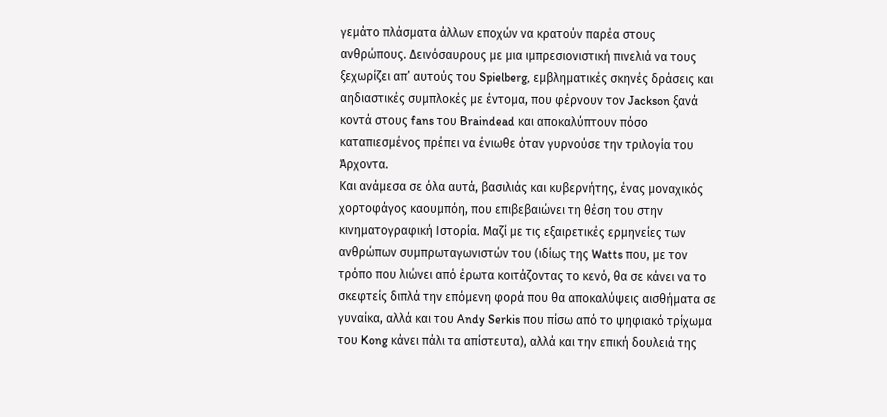γεμάτο πλάσματα άλλων εποχών να κρατούν παρέα στους ανθρώπους. Δεινόσαυρους με μια ιμπρεσιονιστική πινελιά να τους ξεχωρίζει απ’ αυτούς του Spielberg, εμβληματικές σκηνές δράσεις και αηδιαστικές συμπλοκές με έντομα, που φέρνουν τον Jackson ξανά κοντά στους fans του Braindead και αποκαλύπτουν πόσο καταπιεσμένος πρέπει να ένιωθε όταν γυρνούσε την τριλογία του Άρχοντα.
Και ανάμεσα σε όλα αυτά, βασιλιάς και κυβερνήτης, ένας μοναχικός χορτοφάγος καουμπόη, που επιβεβαιώνει τη θέση του στην κινηματογραφική Ιστορία. Μαζί με τις εξαιρετικές ερμηνείες των ανθρώπων συμπρωταγωνιστών του (ιδίως της Watts που, με τον τρόπο που λιώνει από έρωτα κοιτάζοντας το κενό, θα σε κάνει να το σκεφτείς διπλά την επόμενη φορά που θα αποκαλύψεις αισθήματα σε γυναίκα, αλλά και του Andy Serkis που πίσω από το ψηφιακό τρίχωμα του Kong κάνει πάλι τα απίστευτα), αλλά και την επική δουλειά της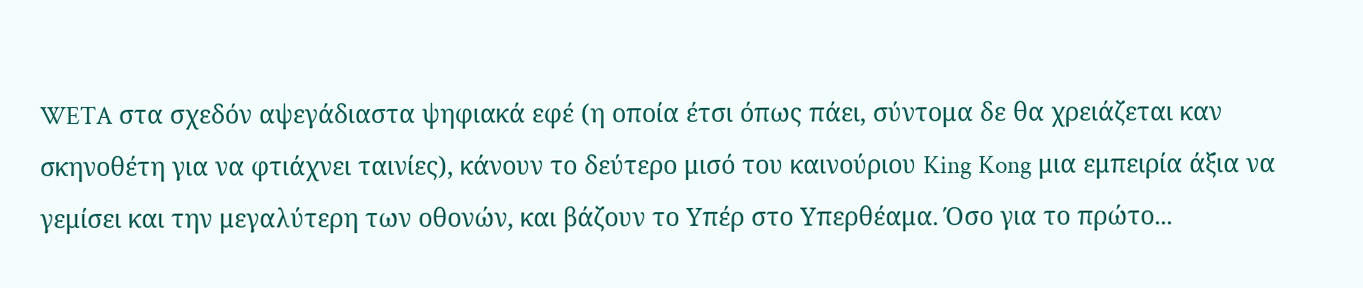WETA στα σχεδόν αψεγάδιαστα ψηφιακά εφέ (η οποία έτσι όπως πάει, σύντομα δε θα χρειάζεται καν σκηνοθέτη για να φτιάχνει ταινίες), κάνουν το δεύτερο μισό του καινούριου King Kong μια εμπειρία άξια να γεμίσει και την μεγαλύτερη των οθονών, και βάζουν το Υπέρ στο Υπερθέαμα. Όσο για το πρώτο...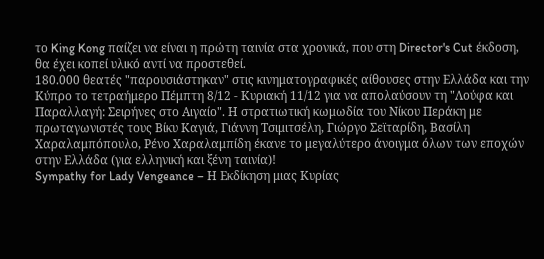το King Kong παίζει να είναι η πρώτη ταινία στα χρονικά, που στη Director's Cut έκδοση, θα έχει κοπεί υλικό αντί να προστεθεί.
180.000 θεατές "παρουσιάστηκαν" στις κινηματογραφικές αίθουσες στην Ελλάδα και την Κύπρο το τετραήμερο Πέμπτη 8/12 - Κυριακή 11/12 για να απολαύσουν τη "Λούφα και Παραλλαγή: Σειρήνες στο Αιγαίο". Η στρατιωτική κωμωδία του Νίκου Περάκη με πρωταγωνιστές τους Βίκυ Καγιά, Γιάννη Τσιμιτσέλη, Γιώργο Σεϊταρίδη, Βασίλη Χαραλαμπόπουλο, Ρένο Χαραλαμπίδη έκανε το μεγαλύτερο άνοιγμα όλων των εποχών στην Ελλάδα (για ελληνική και ξένη ταινία)!
Sympathy for Lady Vengeance – Η Εκδίκηση μιας Κυρίας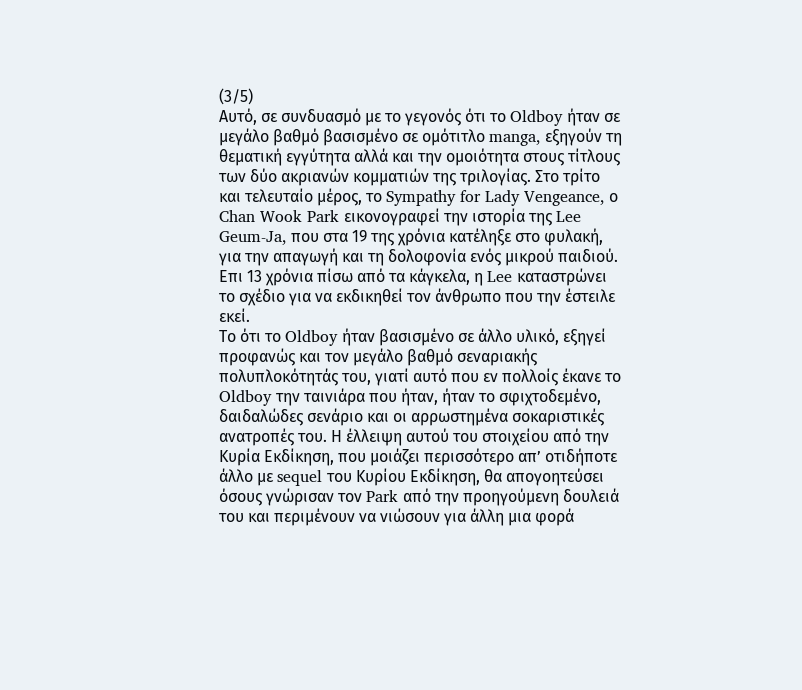(3/5)
Αυτό, σε συνδυασμό με το γεγονός ότι το Oldboy ήταν σε μεγάλο βαθμό βασισμένο σε ομότιτλο manga, εξηγούν τη θεματική εγγύτητα αλλά και την ομοιότητα στους τίτλους των δύο ακριανών κομματιών της τριλογίας. Στο τρίτο και τελευταίο μέρος, το Sympathy for Lady Vengeance, ο Chan Wook Park εικονογραφεί την ιστορία της Lee Geum-Ja, που στα 19 της χρόνια κατέληξε στο φυλακή, για την απαγωγή και τη δολοφονία ενός μικρού παιδιού. Επι 13 χρόνια πίσω από τα κάγκελα, η Lee καταστρώνει το σχέδιο για να εκδικηθεί τον άνθρωπο που την έστειλε εκεί.
Το ότι το Oldboy ήταν βασισμένο σε άλλο υλικό, εξηγεί προφανώς και τον μεγάλο βαθμό σεναριακής πολυπλοκότητάς του, γιατί αυτό που εν πολλοίς έκανε το Oldboy την ταινιάρα που ήταν, ήταν το σφιχτοδεμένο, δαιδαλώδες σενάριο και οι αρρωστημένα σοκαριστικές ανατροπές του. Η έλλειψη αυτού του στοιχείου από την Κυρία Εκδίκηση, που μοιάζει περισσότερο απ’ οτιδήποτε άλλο με sequel του Κυρίου Εκδίκηση, θα απογοητεύσει όσους γνώρισαν τον Park από την προηγούμενη δουλειά του και περιμένουν να νιώσουν για άλλη μια φορά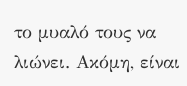το μυαλό τους να λιώνει. Ακόμη, είναι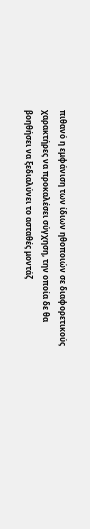πιθανό η εμφάνιση των ίδιων ηθοποιών σε διαφορετικούς χαρακτήρες να προκαλέσει σύγχηση, την οποία δε θα βοηθήσει να ξεδιαλύνει το ασταθές μοντάζ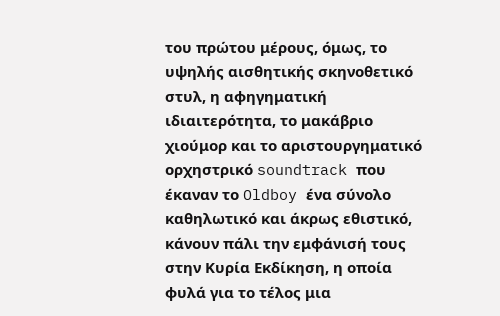του πρώτου μέρους, όμως, το υψηλής αισθητικής σκηνοθετικό στυλ, η αφηγηματική ιδιαιτερότητα, το μακάβριο χιούμορ και τo αριστουργηματικό ορχηστρικό soundtrack που έκαναν το Oldboy ένα σύνολο καθηλωτικό και άκρως εθιστικό, κάνουν πάλι την εμφάνισή τους στην Κυρία Εκδίκηση, η οποία φυλά για το τέλος μια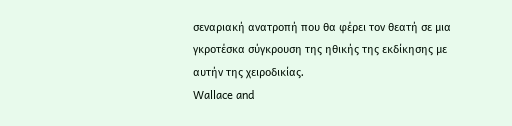σεναριακή ανατροπή που θα φέρει τον θεατή σε μια γκροτέσκα σύγκρουση της ηθικής της εκδίκησης με αυτήν της χειροδικίας.
Wallace and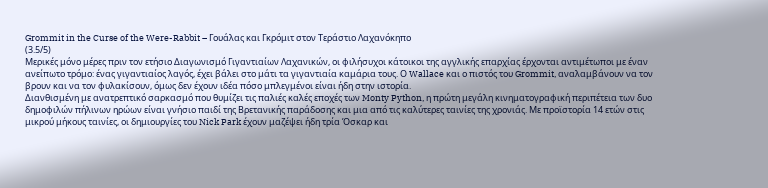Grommit in the Curse of the Were-Rabbit – Γουάλας και Γκρόμιτ στον Τεράστιο Λαχανόκηπο
(3.5/5)
Μερικές μόνο μέρες πριν τον ετήσιο Διαγωνισμό Γιγαντιαίων Λαχανικών, οι φιλήσυχοι κάτοικοι της αγγλικής επαρχίας έρχονται αντιμέτωποι με έναν ανείπωτο τρόμο: ένας γιγαντιαίος λαγός, έχει βάλει στο μάτι τα γιγαντιαία καμάρια τους. Ο Wallace και ο πιστός του Grommit, αναλαμβάνουν να τον βρουν και να τον φυλακίσουν, όμως δεν έχουν ιδέα πόσο μπλεγμένοι είναι ήδη στην ιστορία.
Διανθισμένη με ανατρεπτικό σαρκασμό που θυμίζει τις παλιές καλές εποχές των Monty Python, η πρώτη μεγάλη κινηματογραφική περιπέτεια των δυο δημοφιλών πήλινων ηρώων είναι γνήσιο παιδί της Βρετανικής παράδοσης και μια από τις καλύτερες ταινίες της χρονιάς. Με προϊστορία 14 ετών στις μικρού μήκους ταινίες, οι δημιουργίες του Nick Park έχουν μαζέψει ήδη τρία Όσκαρ και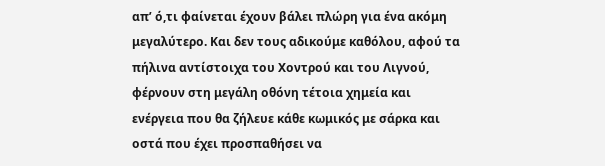απ’ ό,τι φαίνεται έχουν βάλει πλώρη για ένα ακόμη μεγαλύτερο. Και δεν τους αδικούμε καθόλου, αφού τα πήλινα αντίστοιχα του Χοντρού και του Λιγνού, φέρνουν στη μεγάλη οθόνη τέτοια χημεία και ενέργεια που θα ζήλευε κάθε κωμικός με σάρκα και οστά που έχει προσπαθήσει να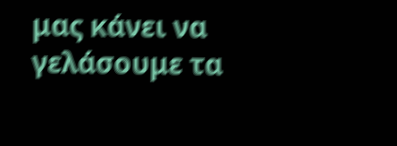μας κάνει να γελάσουμε τα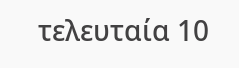τελευταία 10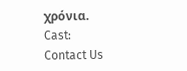χρόνια.
Cast:
Contact Us